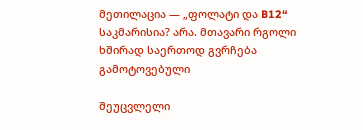მეთილაცია — „ფოლატი და B12“ საკმარისია? არა. მთავარი რგოლი ხშირად საერთოდ გვრჩება გამოტოვებული

შეუცვლელი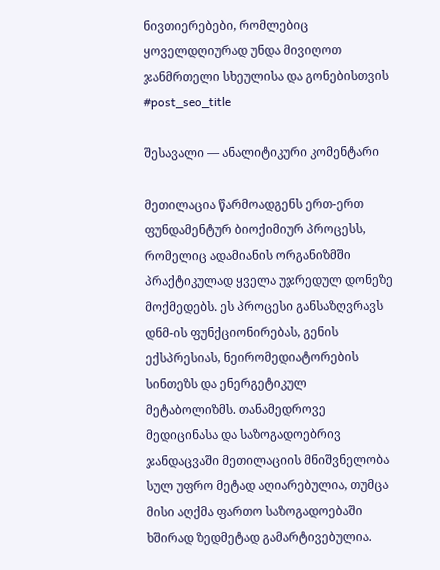ნივთიერებები, რომლებიც ყოველდღიურად უნდა მივიღოთ ჯანმრთელი სხეულისა და გონებისთვის
#post_seo_title

შესავალი — ანალიტიკური კომენტარი

მეთილაცია წარმოადგენს ერთ-ერთ ფუნდამენტურ ბიოქიმიურ პროცესს, რომელიც ადამიანის ორგანიზმში პრაქტიკულად ყველა უჯრედულ დონეზე მოქმედებს. ეს პროცესი განსაზღვრავს დნმ-ის ფუნქციონირებას, გენის ექსპრესიას, ნეირომედიატორების სინთეზს და ენერგეტიკულ მეტაბოლიზმს. თანამედროვე მედიცინასა და საზოგადოებრივ ჯანდაცვაში მეთილაციის მნიშვნელობა სულ უფრო მეტად აღიარებულია, თუმცა მისი აღქმა ფართო საზოგადოებაში ხშირად ზედმეტად გამარტივებულია.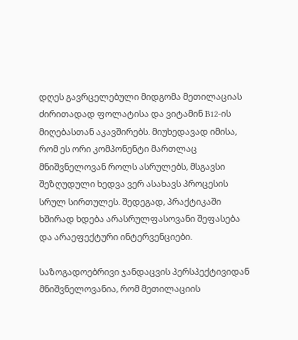დღეს გავრცელებული მიდგომა მეთილაციას ძირითადად ფოლატისა და ვიტამინ B12-ის მიღებასთან აკავშირებს. მიუხედავად იმისა, რომ ეს ორი კომპონენტი მართლაც მნიშვნელოვან როლს ასრულებს, მსგავსი შეზღუდული ხედვა ვერ ასახავს პროცესის სრულ სირთულეს. შედეგად, პრაქტიკაში ხშირად ხდება არასრულფასოვანი შეფასება და არაეფექტური ინტერვენციები.

საზოგადოებრივი ჯანდაცვის პერსპექტივიდან მნიშვნელოვანია, რომ მეთილაციის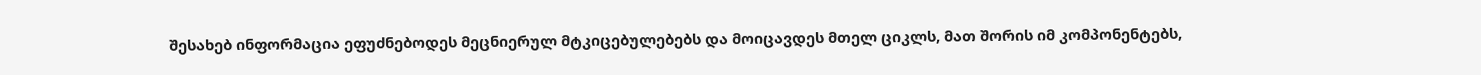შესახებ ინფორმაცია ეფუძნებოდეს მეცნიერულ მტკიცებულებებს და მოიცავდეს მთელ ციკლს, მათ შორის იმ კომპონენტებს,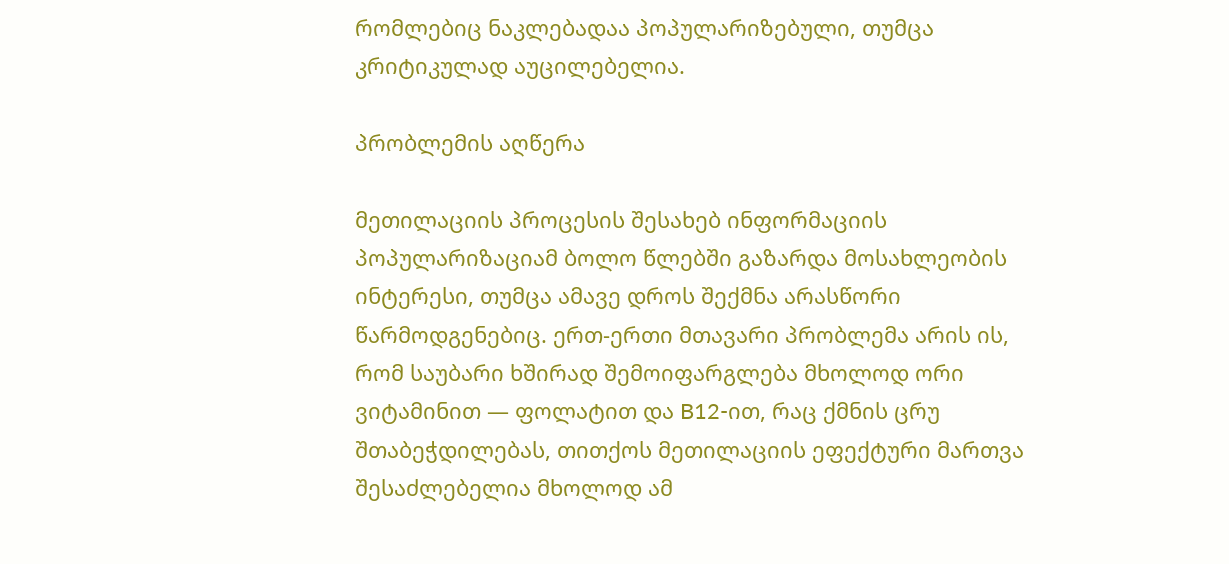რომლებიც ნაკლებადაა პოპულარიზებული, თუმცა კრიტიკულად აუცილებელია.

პრობლემის აღწერა

მეთილაციის პროცესის შესახებ ინფორმაციის პოპულარიზაციამ ბოლო წლებში გაზარდა მოსახლეობის ინტერესი, თუმცა ამავე დროს შექმნა არასწორი წარმოდგენებიც. ერთ-ერთი მთავარი პრობლემა არის ის, რომ საუბარი ხშირად შემოიფარგლება მხოლოდ ორი ვიტამინით — ფოლატით და B12-ით, რაც ქმნის ცრუ შთაბეჭდილებას, თითქოს მეთილაციის ეფექტური მართვა შესაძლებელია მხოლოდ ამ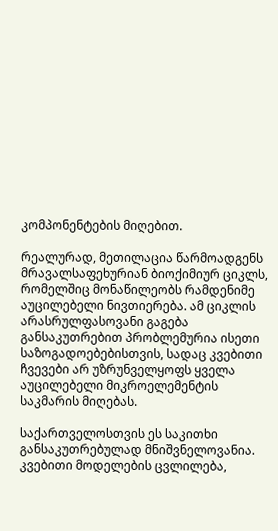კომპონენტების მიღებით.

რეალურად, მეთილაცია წარმოადგენს მრავალსაფეხურიან ბიოქიმიურ ციკლს, რომელშიც მონაწილეობს რამდენიმე აუცილებელი ნივთიერება. ამ ციკლის არასრულფასოვანი გაგება განსაკუთრებით პრობლემურია ისეთი საზოგადოებებისთვის, სადაც კვებითი ჩვევები არ უზრუნველყოფს ყველა აუცილებელი მიკროელემენტის საკმარის მიღებას.

საქართველოსთვის ეს საკითხი განსაკუთრებულად მნიშვნელოვანია. კვებითი მოდელების ცვლილება,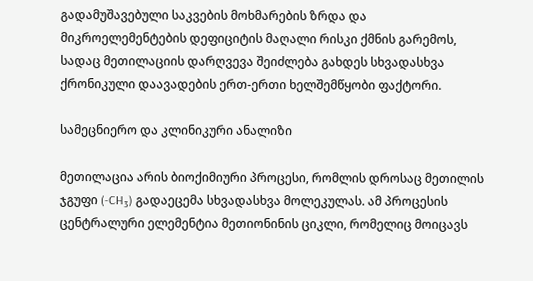გადამუშავებული საკვების მოხმარების ზრდა და მიკროელემენტების დეფიციტის მაღალი რისკი ქმნის გარემოს, სადაც მეთილაციის დარღვევა შეიძლება გახდეს სხვადასხვა ქრონიკული დაავადების ერთ-ერთი ხელშემწყობი ფაქტორი.

სამეცნიერო და კლინიკური ანალიზი

მეთილაცია არის ბიოქიმიური პროცესი, რომლის დროსაც მეთილის ჯგუფი (-CH₃) გადაეცემა სხვადასხვა მოლეკულას. ამ პროცესის ცენტრალური ელემენტია მეთიონინის ციკლი, რომელიც მოიცავს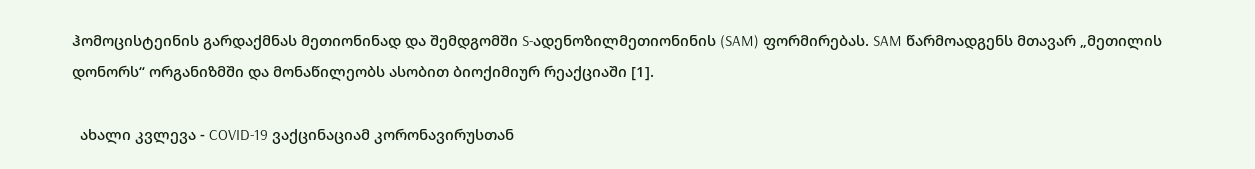ჰომოცისტეინის გარდაქმნას მეთიონინად და შემდგომში S-ადენოზილმეთიონინის (SAM) ფორმირებას. SAM წარმოადგენს მთავარ „მეთილის დონორს“ ორგანიზმში და მონაწილეობს ასობით ბიოქიმიურ რეაქციაში [1].

  ახალი კვლევა - COVID-19 ვაქცინაციამ კორონავირუსთან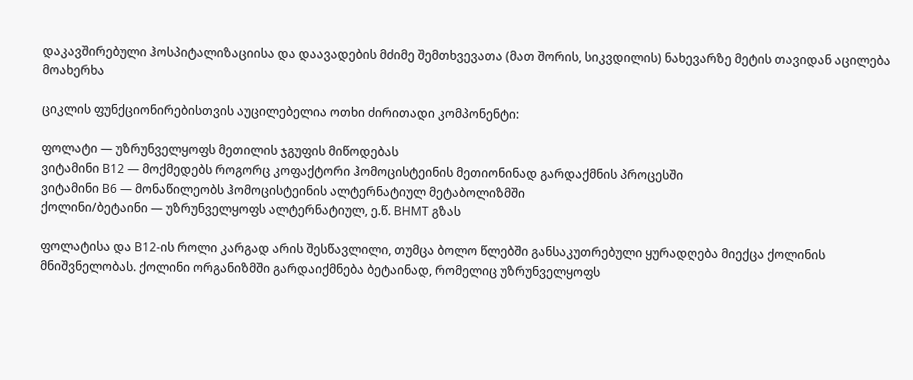დაკავშირებული ჰოსპიტალიზაციისა და დაავადების მძიმე შემთხვევათა (მათ შორის, სიკვდილის) ნახევარზე მეტის თავიდან აცილება მოახერხა

ციკლის ფუნქციონირებისთვის აუცილებელია ოთხი ძირითადი კომპონენტი:

ფოლატი — უზრუნველყოფს მეთილის ჯგუფის მიწოდებას
ვიტამინი B12 — მოქმედებს როგორც კოფაქტორი ჰომოცისტეინის მეთიონინად გარდაქმნის პროცესში
ვიტამინი B6 — მონაწილეობს ჰომოცისტეინის ალტერნატიულ მეტაბოლიზმში
ქოლინი/ბეტაინი — უზრუნველყოფს ალტერნატიულ, ე.წ. BHMT გზას

ფოლატისა და B12-ის როლი კარგად არის შესწავლილი, თუმცა ბოლო წლებში განსაკუთრებული ყურადღება მიექცა ქოლინის მნიშვნელობას. ქოლინი ორგანიზმში გარდაიქმნება ბეტაინად, რომელიც უზრუნველყოფს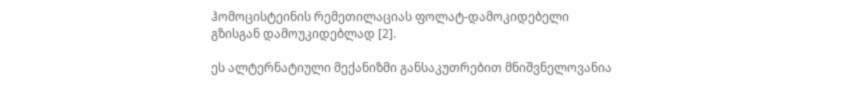ჰომოცისტეინის რემეთილაციას ფოლატ-დამოკიდებელი გზისგან დამოუკიდებლად [2].

ეს ალტერნატიული მექანიზმი განსაკუთრებით მნიშვნელოვანია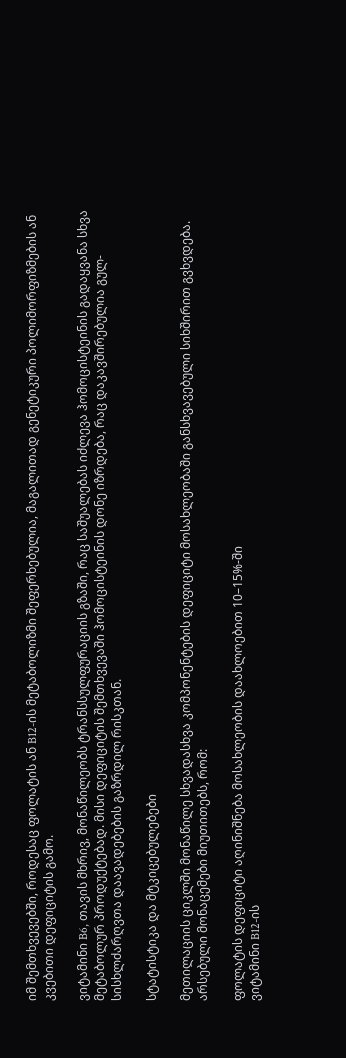იმ შემთხვევებში, როდესაც ფოლატის ან B12-ის მეტაბოლიზმი შეფერხებულია, მაგალითად გენეტიკური პოლიმორფიზმების ან კვებითი დეფიციტის გამო.

ვიტამინი B6, თავის მხრივ, მონაწილეობს ტრანსსულფურაციის გზაში, რაც საშუალებას იძლევა ჰომოცისტეინის გადაყვანა სხვა მეტაბოლურ პროდუქტებად. მისი დეფიციტის შემთხვევაში ჰომოცისტეინის დონე იზრდება, რაც დაკავშირებულია გულ-სისხლძარღვთა დაავადებების გაზრდილ რისკთან.

სტატისტიკა და მტკიცებულებები

მეთილაციის ციკლში მონაწილე სხვადასხვა კომპონენტების დეფიციტი მოსახლეობაში განსხვავებული სიხშირით გვხვდება. არსებული მონაცემები მიუთითებს, რომ:

ფოლატის დეფიციტი აღინიშნება მოსახლეობის დაახლოებით 10–15%-ში
ვიტამინი B12-ის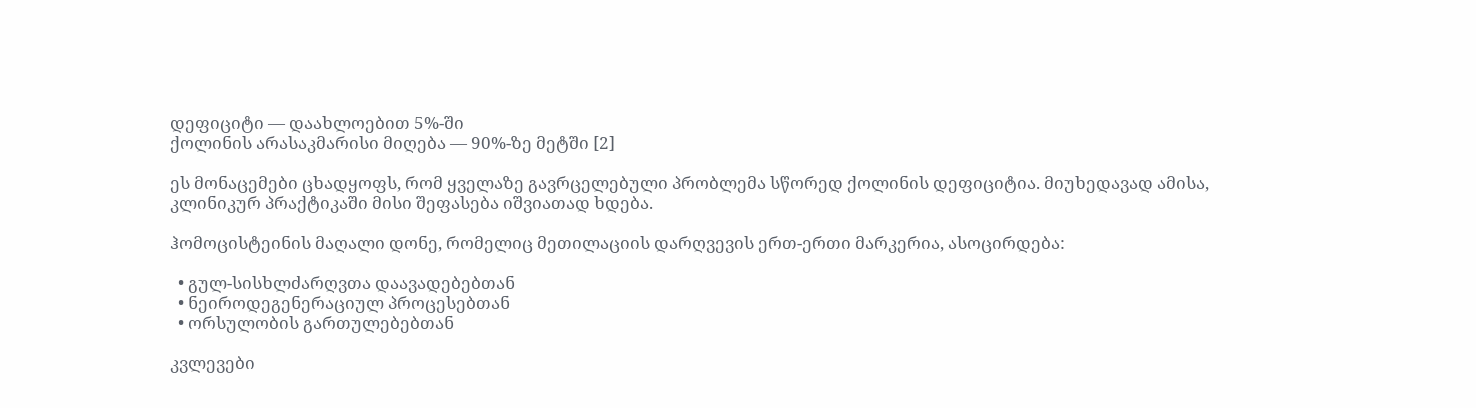დეფიციტი — დაახლოებით 5%-ში
ქოლინის არასაკმარისი მიღება — 90%-ზე მეტში [2]

ეს მონაცემები ცხადყოფს, რომ ყველაზე გავრცელებული პრობლემა სწორედ ქოლინის დეფიციტია. მიუხედავად ამისა, კლინიკურ პრაქტიკაში მისი შეფასება იშვიათად ხდება.

ჰომოცისტეინის მაღალი დონე, რომელიც მეთილაციის დარღვევის ერთ-ერთი მარკერია, ასოცირდება:

  • გულ-სისხლძარღვთა დაავადებებთან
  • ნეიროდეგენერაციულ პროცესებთან
  • ორსულობის გართულებებთან

კვლევები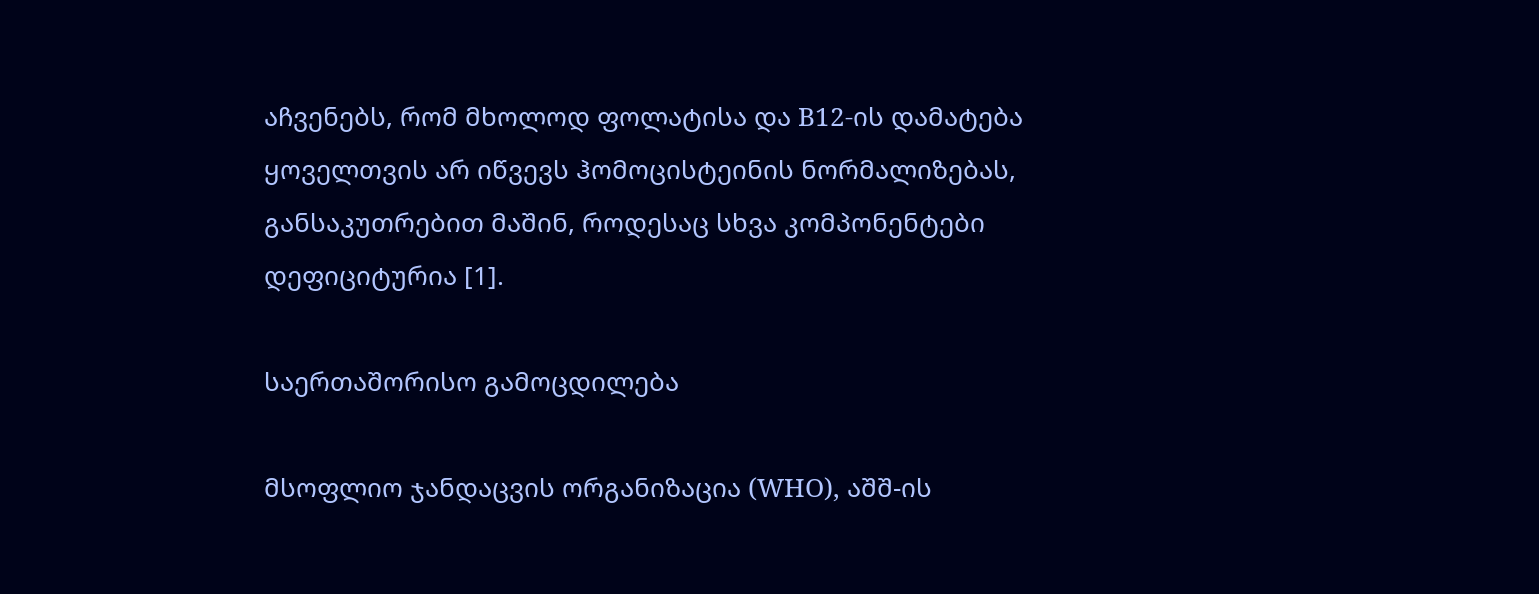აჩვენებს, რომ მხოლოდ ფოლატისა და B12-ის დამატება ყოველთვის არ იწვევს ჰომოცისტეინის ნორმალიზებას, განსაკუთრებით მაშინ, როდესაც სხვა კომპონენტები დეფიციტურია [1].

საერთაშორისო გამოცდილება

მსოფლიო ჯანდაცვის ორგანიზაცია (WHO), აშშ-ის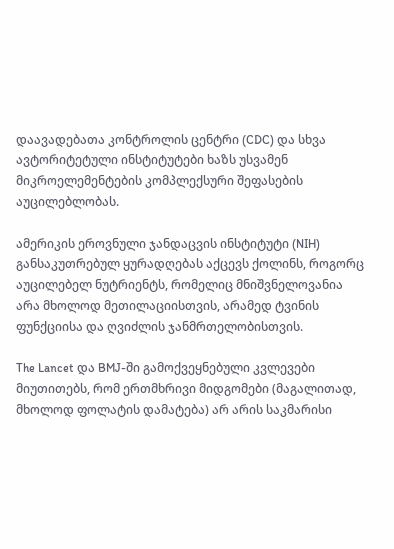დაავადებათა კონტროლის ცენტრი (CDC) და სხვა ავტორიტეტული ინსტიტუტები ხაზს უსვამენ მიკროელემენტების კომპლექსური შეფასების აუცილებლობას.

ამერიკის ეროვნული ჯანდაცვის ინსტიტუტი (NIH) განსაკუთრებულ ყურადღებას აქცევს ქოლინს, როგორც აუცილებელ ნუტრიენტს, რომელიც მნიშვნელოვანია არა მხოლოდ მეთილაციისთვის, არამედ ტვინის ფუნქციისა და ღვიძლის ჯანმრთელობისთვის.

The Lancet და BMJ-ში გამოქვეყნებული კვლევები მიუთითებს, რომ ერთმხრივი მიდგომები (მაგალითად, მხოლოდ ფოლატის დამატება) არ არის საკმარისი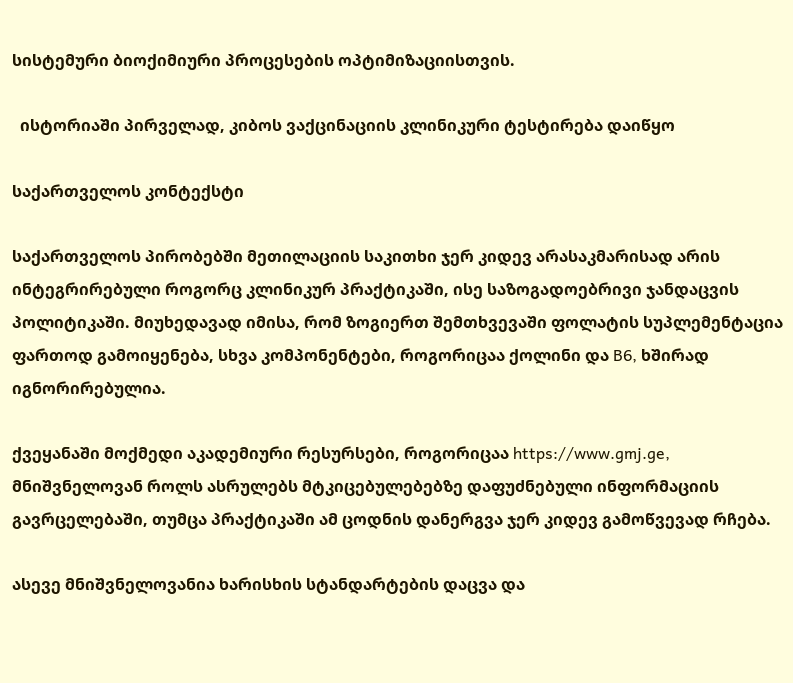სისტემური ბიოქიმიური პროცესების ოპტიმიზაციისთვის.

  ისტორიაში პირველად, კიბოს ვაქცინაციის კლინიკური ტესტირება დაიწყო

საქართველოს კონტექსტი

საქართველოს პირობებში მეთილაციის საკითხი ჯერ კიდევ არასაკმარისად არის ინტეგრირებული როგორც კლინიკურ პრაქტიკაში, ისე საზოგადოებრივი ჯანდაცვის პოლიტიკაში. მიუხედავად იმისა, რომ ზოგიერთ შემთხვევაში ფოლატის სუპლემენტაცია ფართოდ გამოიყენება, სხვა კომპონენტები, როგორიცაა ქოლინი და B6, ხშირად იგნორირებულია.

ქვეყანაში მოქმედი აკადემიური რესურსები, როგორიცაა https://www.gmj.ge, მნიშვნელოვან როლს ასრულებს მტკიცებულებებზე დაფუძნებული ინფორმაციის გავრცელებაში, თუმცა პრაქტიკაში ამ ცოდნის დანერგვა ჯერ კიდევ გამოწვევად რჩება.

ასევე მნიშვნელოვანია ხარისხის სტანდარტების დაცვა და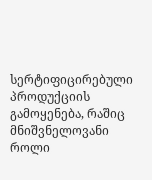სერტიფიცირებული პროდუქციის გამოყენება, რაშიც მნიშვნელოვანი როლი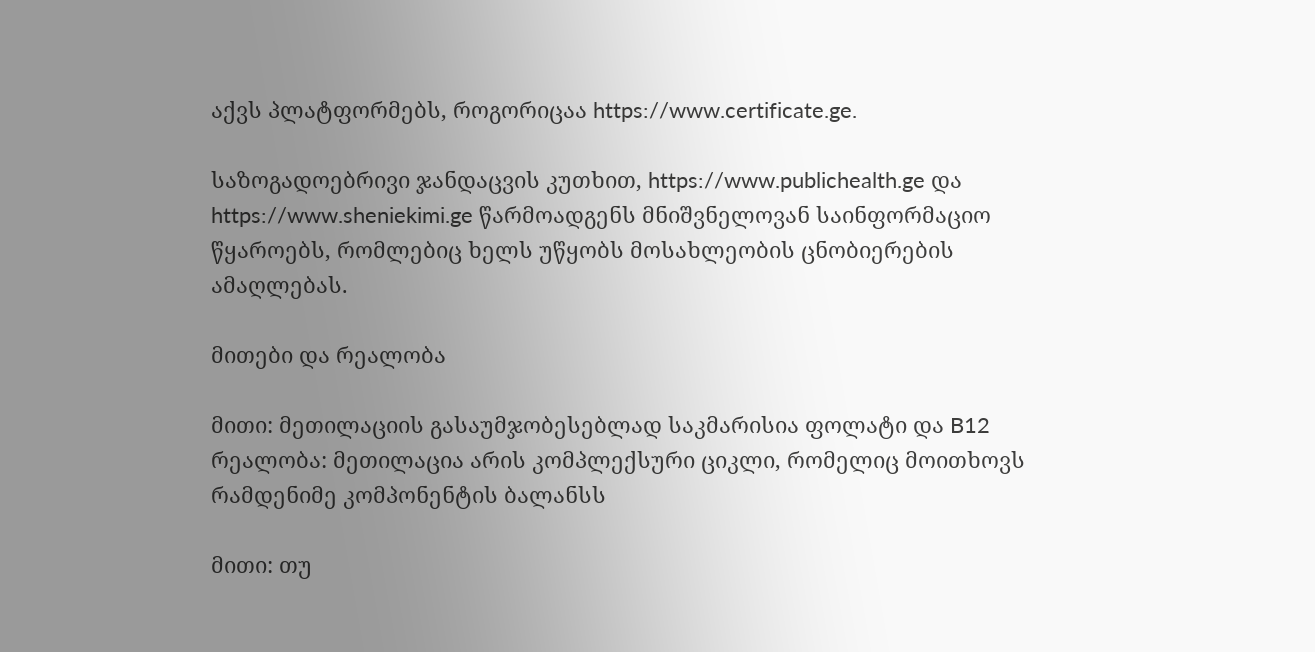აქვს პლატფორმებს, როგორიცაა https://www.certificate.ge.

საზოგადოებრივი ჯანდაცვის კუთხით, https://www.publichealth.ge და https://www.sheniekimi.ge წარმოადგენს მნიშვნელოვან საინფორმაციო წყაროებს, რომლებიც ხელს უწყობს მოსახლეობის ცნობიერების ამაღლებას.

მითები და რეალობა

მითი: მეთილაციის გასაუმჯობესებლად საკმარისია ფოლატი და B12
რეალობა: მეთილაცია არის კომპლექსური ციკლი, რომელიც მოითხოვს რამდენიმე კომპონენტის ბალანსს

მითი: თუ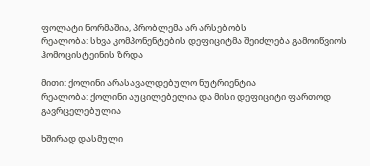ფოლატი ნორმაშია, პრობლემა არ არსებობს
რეალობა: სხვა კომპონენტების დეფიციტმა შეიძლება გამოიწვიოს ჰომოცისტეინის ზრდა

მითი: ქოლინი არასავალდებულო ნუტრიენტია
რეალობა: ქოლინი აუცილებელია და მისი დეფიციტი ფართოდ გავრცელებულია

ხშირად დასმული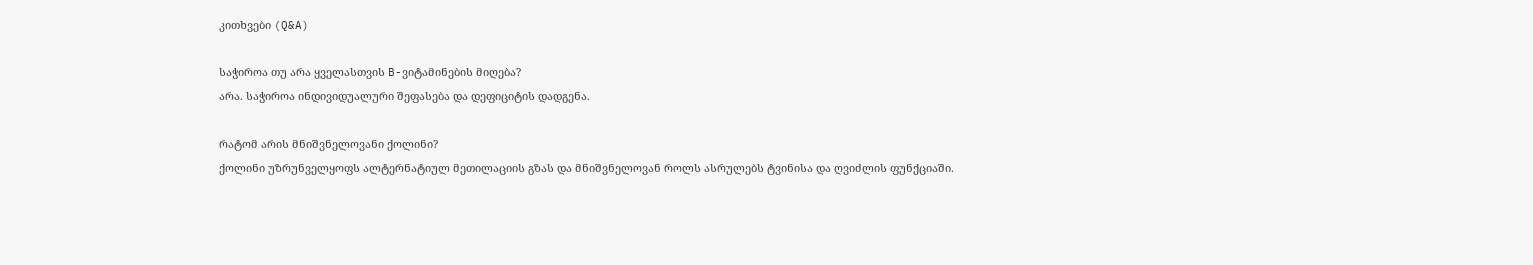კითხვები (Q&A)

საჭიროა თუ არა ყველასთვის B-ვიტამინების მიღება?
არა. საჭიროა ინდივიდუალური შეფასება და დეფიციტის დადგენა.

რატომ არის მნიშვნელოვანი ქოლინი?
ქოლინი უზრუნველყოფს ალტერნატიულ მეთილაციის გზას და მნიშვნელოვან როლს ასრულებს ტვინისა და ღვიძლის ფუნქციაში.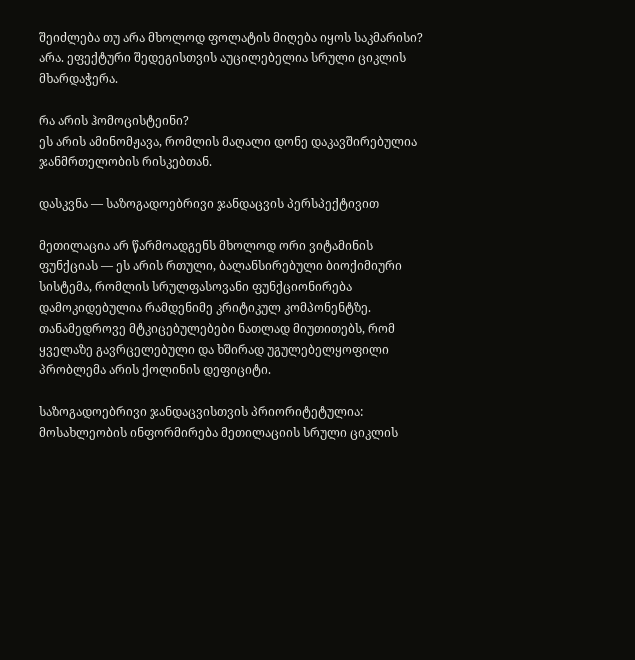შეიძლება თუ არა მხოლოდ ფოლატის მიღება იყოს საკმარისი?
არა. ეფექტური შედეგისთვის აუცილებელია სრული ციკლის მხარდაჭერა.

რა არის ჰომოცისტეინი?
ეს არის ამინომჟავა, რომლის მაღალი დონე დაკავშირებულია ჯანმრთელობის რისკებთან.

დასკვნა — საზოგადოებრივი ჯანდაცვის პერსპექტივით

მეთილაცია არ წარმოადგენს მხოლოდ ორი ვიტამინის ფუნქციას — ეს არის რთული, ბალანსირებული ბიოქიმიური სისტემა, რომლის სრულფასოვანი ფუნქციონირება დამოკიდებულია რამდენიმე კრიტიკულ კომპონენტზე. თანამედროვე მტკიცებულებები ნათლად მიუთითებს, რომ ყველაზე გავრცელებული და ხშირად უგულებელყოფილი პრობლემა არის ქოლინის დეფიციტი.

საზოგადოებრივი ჯანდაცვისთვის პრიორიტეტულია:
მოსახლეობის ინფორმირება მეთილაციის სრული ციკლის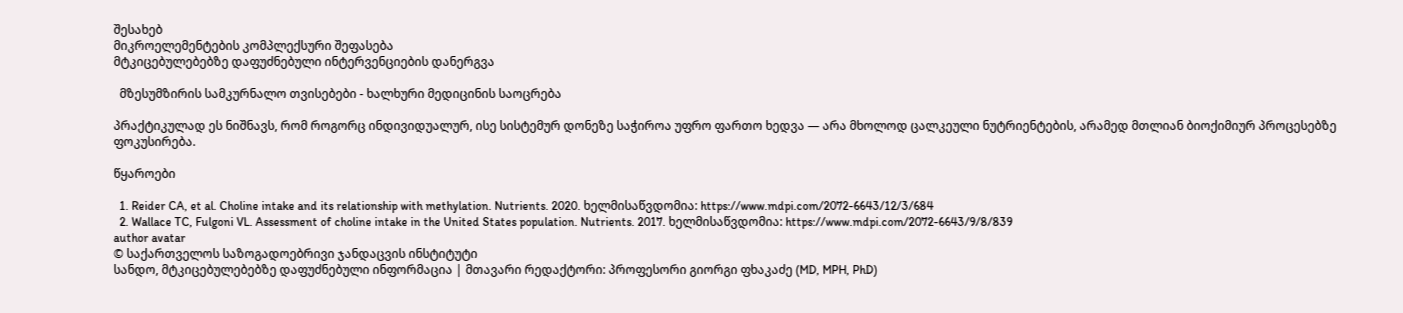შესახებ
მიკროელემენტების კომპლექსური შეფასება
მტკიცებულებებზე დაფუძნებული ინტერვენციების დანერგვა

  მზესუმზირის სამკურნალო თვისებები - ხალხური მედიცინის საოცრება

პრაქტიკულად ეს ნიშნავს, რომ როგორც ინდივიდუალურ, ისე სისტემურ დონეზე საჭიროა უფრო ფართო ხედვა — არა მხოლოდ ცალკეული ნუტრიენტების, არამედ მთლიან ბიოქიმიურ პროცესებზე ფოკუსირება.

წყაროები

  1. Reider CA, et al. Choline intake and its relationship with methylation. Nutrients. 2020. ხელმისაწვდომია: https://www.mdpi.com/2072-6643/12/3/684
  2. Wallace TC, Fulgoni VL. Assessment of choline intake in the United States population. Nutrients. 2017. ხელმისაწვდომია: https://www.mdpi.com/2072-6643/9/8/839
author avatar
© საქართველოს საზოგადოებრივი ჯანდაცვის ინსტიტუტი
სანდო, მტკიცებულებებზე დაფუძნებული ინფორმაცია | მთავარი რედაქტორი: პროფესორი გიორგი ფხაკაძე (MD, MPH, PhD)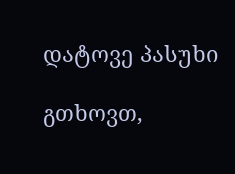დატოვე პასუხი

გთხოვთ,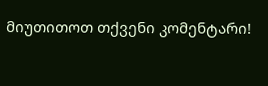მიუთითოთ თქვენი კომენტარი!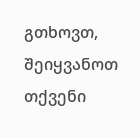გთხოვთ, შეიყვანოთ თქვენი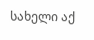სახელი აქ